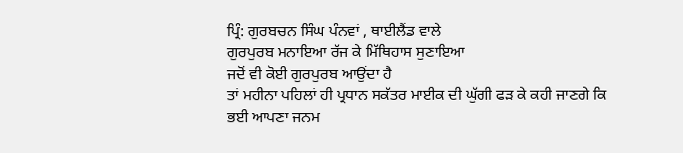ਪ੍ਰਿੰ: ਗੁਰਬਚਨ ਸਿੰਘ ਪੰਨਵਾਂ , ਥਾਈਲੈਂਡ ਵਾਲੇ
ਗੁਰਪੁਰਬ ਮਨਾਇਆ ਰੱਜ ਕੇ ਮਿੱਥਿਹਾਸ ਸੁਣਾਇਆ
ਜਦੋਂ ਵੀ ਕੋਈ ਗੁਰਪੁਰਬ ਆਉਂਦਾ ਹੈ
ਤਾਂ ਮਹੀਨਾ ਪਹਿਲਾਂ ਹੀ ਪ੍ਰਧਾਨ ਸਕੱਤਰ ਮਾਈਕ ਦੀ ਘੁੱਗੀ ਫੜ ਕੇ ਕਹੀ ਜਾਣਗੇ ਕਿ ਭਈ ਆਪਣਾ ਜਨਮ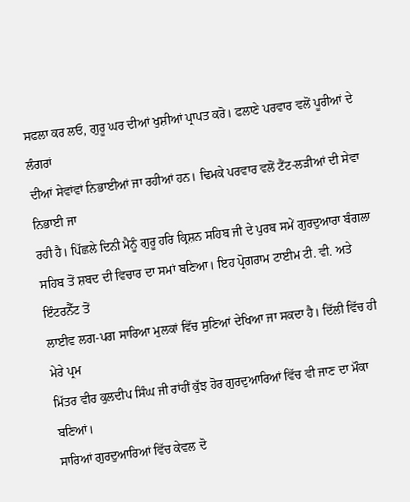ਸਫਲਾ ਕਰ ਲਓ, ਗੁਰੂ ਘਰ ਦੀਆਂ ਖੁਸ਼ੀਆਂ ਪ੍ਰਾਪਤ ਕਰੋ। ਫਲਾਣੇ ਪਰਵਾਰ ਵਲੋਂ ਪੂਰੀਆਂ ਦੇ ਲੰਗਰਾਂ
ਦੀਆਂ ਸੇਵਾਂਵਾਂ ਨਿਭਾਈਆਂ ਜਾ ਰਹੀਆਂ ਹਨ। ਢਿਮਕੇ ਪਰਵਾਰ ਵਲੋਂ ਟੈਂਟ-ਲੜੀਆਂ ਦੀ ਸੇਵਾ ਨਿਭਾਈ ਜਾ
ਰਹੀ ਹੈ। ਪਿੱਛਲੇ ਦਿਨੀ ਮੈਨੂੰ ਗੁਰੂ ਹਰਿ ਕ੍ਰਿਸ਼ਨ ਸਹਿਬ ਜੀ ਦੇ ਪੁਰਬ ਸਮੇਂ ਗੁਰਦੁਆਰਾ ਬੰਗਲਾ
ਸਹਿਬ ਤੋਂ ਸ਼ਬਦ ਦੀ ਵਿਚਾਰ ਦਾ ਸਮਾਂ ਬਣਿਆ। ਇਹ ਪ੍ਰੋਗਰਾਮ ਟਾਈਮ ਟੀ. ਵੀ. ਅਤੇ ਇੰਟਰਨੈੱਟ ਤੋਂ
ਲਾਈਵ ਲਗ-ਪਗ ਸਾਰਿਆ ਮੁਲਕਾਂ ਵਿੱਚ ਸੁਣਿਆਂ ਦੇਖਿਆ ਜਾ ਸਕਦਾ ਹੈ। ਦਿੱਲੀ ਵਿੱਚ ਹੀ ਮੇਰੇ ਪ੍ਰਮ
ਮਿੱਤਰ ਵੀਰ ਕੁਲਦੀਪ ਸਿੰਘ ਜੀ ਰਾਂਹੀਂ ਕੁੱਝ ਹੋਰ ਗੁਰਦੁਆਰਿਆਂ ਵਿੱਚ ਵੀ ਜਾਣ ਦਾ ਮੌਕਾ ਬਣਿਆਂ।
ਸਾਰਿਆਂ ਗੁਰਦੁਆਰਿਆਂ ਵਿੱਚ ਕੇਵਲ ਦੋ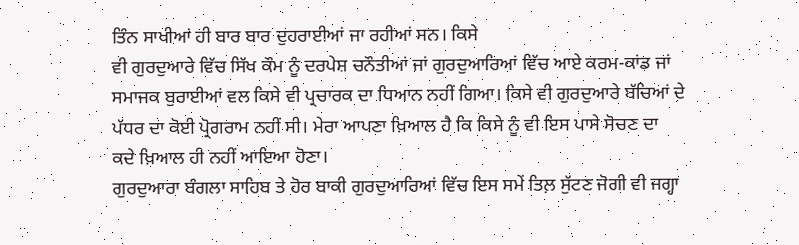ਤਿੰਨ ਸਾਖੀਆਂ ਹੀ ਬਾਰ ਬਾਰ ਦੁਹਰਾਈਆਂ ਜਾ ਰਹੀਆਂ ਸਨ। ਕਿਸੇ
ਵੀ ਗੁਰਦੁਆਰੇ ਵਿੱਚ ਸਿੱਖ ਕੌਮ ਨੂੰ ਦਰਪੇਸ਼ ਚਨੌਤੀਆਂ ਜਾਂ ਗੁਰਦੁਆਰਿਆਂ ਵਿੱਚ ਆਏ ਕਰਮ-ਕਾਂਡ ਜਾਂ
ਸਮਾਜਕ ਬੁਰਾਈਆਂ ਵਲ ਕਿਸੇ ਵੀ ਪ੍ਰਚਾਰਕ ਦਾ ਧਿਆਨ ਨਹੀਂ ਗਿਆ। ਕਿਸੇ ਵੀ ਗੁਰਦੁਆਰੇ ਬੱਚਿਆਂ ਦੇ
ਪੱਧਰ ਦਾ ਕੋਈ ਪ੍ਰੋਗਰਾਮ ਨਹੀਂ ਸੀ। ਮੇਰਾ ਆਪਣਾ ਖ਼ਿਆਲ ਹੈ ਕਿ ਕਿਸੇ ਨੂੰ ਵੀ ਇਸ ਪਾਸੇ ਸੋਚਣ ਦਾ
ਕਦੇ ਖ਼ਿਆਲ ਹੀ ਨਹੀਂ ਆਇਆ ਹੋਣਾ।
ਗੁਰਦੁਆਰਾ ਬੰਗਲਾ ਸਾਹਿਬ ਤੇ ਹੋਰ ਬਾਕੀ ਗੁਰਦੁਆਰਿਆਂ ਵਿੱਚ ਇਸ ਸਮੇਂ ਤਿਲ਼ ਸੁੱਟਣ ਜੋਗੀ ਵੀ ਜਗ੍ਹਾ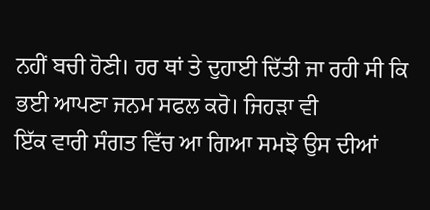ਨਹੀਂ ਬਚੀ ਹੋਣੀ। ਹਰ ਥਾਂ ਤੇ ਦੁਹਾਈ ਦਿੱਤੀ ਜਾ ਰਹੀ ਸੀ ਕਿ ਭਈ ਆਪਣਾ ਜਨਮ ਸਫਲ ਕਰੋ। ਜਿਹੜਾ ਵੀ
ਇੱਕ ਵਾਰੀ ਸੰਗਤ ਵਿੱਚ ਆ ਗਿਆ ਸਮਝੋ ਉਸ ਦੀਆਂ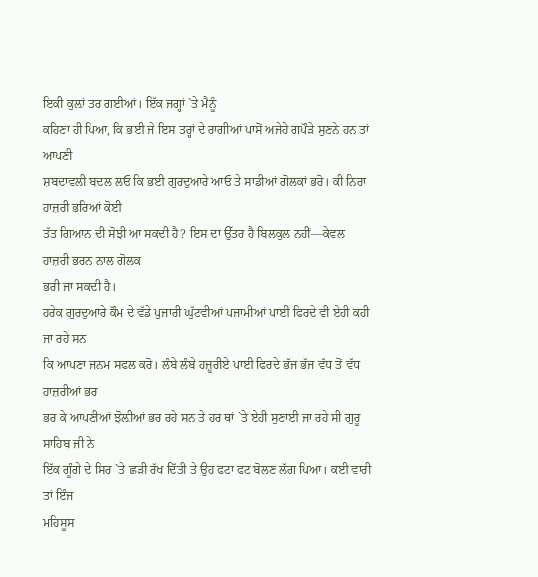ਇਕੀ ਕੁਲ਼ਾਂ ਤਰ ਗਈਆਂ। ਇੱਕ ਜਗ੍ਹਾਂ `ਤੇ ਮੈਨੂੰ
ਕਹਿਣਾ ਹੀ ਪਿਆ, ਕਿ ਭਈ ਜੇ ਇਸ ਤਰ੍ਹਾਂ ਦੇ ਰਾਗੀਆਂ ਪਾਸੋਂ ਅਜੇਹੇ ਗਪੌੜੇ ਸੁਣਨੇ ਹਨ ਤਾਂ ਆਪਣੀ
ਸ਼ਬਦਾਵਲੀ ਬਦਲ ਲਓ ਕਿ ਭਈ ਗੁਰਦੁਆਰੇ ਆਓ ਤੇ ਸਾਡੀਆਂ ਗੋਲਕਾਂ ਭਰੋ। ਕੀ ਨਿਰਾ ਹਾਜ਼ਰੀ ਭਰਿਆਂ ਕੋਈ
ਤੱਤ ਗਿਆਨ ਦੀ ਸੋਝੀ ਆ ਸਕਦੀ ਹੈ? ਇਸ ਦਾ ਉੱਤਰ ਹੈ ਬਿਲਕੁਲ ਨਹੀਂ—ਕੇਵਲ ਹਾਜ਼ਰੀ ਭਰਨ ਨਾਲ ਗੋਲਕ
ਭਰੀ ਜਾ ਸਕਦੀ ਹੈ।
ਹਰੇਕ ਗੁਰਦੁਆਰੇ ਕੌਮ ਦੇ ਵੱਡੇ ਪੁਜਾਰੀ ਘੁੱਟਵੀਆਂ ਪਜਾਮੀਆਂ ਪਾਈ ਫਿਰਦੇ ਵੀ ਏਹੀ ਕਹੀ ਜਾ ਰਹੇ ਸਨ
ਕਿ ਆਪਣਾ ਜਨਮ ਸਫਲ ਕਰੋ। ਲੰਬੇ ਲੰਬੇ ਹਜ਼ੂਰੀਏ ਪਾਈ ਫਿਰਦੇ ਭੱਜ ਭੱਜ ਵੱਧ ਤੋਂ ਵੱਧ ਹਾਜ਼ਰੀਆਂ ਭਰ
ਭਰ ਕੇ ਆਪਣੀਆਂ ਝੋਲ਼ੀਆਂ ਭਰ ਰਹੇ ਸਨ ਤੇ ਹਰ ਥਾਂ `ਤੇ ਏਹੀ ਸੁਣਾਈ ਜਾ ਰਹੇ ਸੀ ਗੁਰੂ ਸਾਹਿਬ ਜੀ ਨੇ
ਇੱਕ ਗੂੰਗੇ ਦੇ ਸਿਰ `ਤੇ ਛੜੀ ਰੱਖ ਦਿੱਤੀ ਤੇ ਉਹ ਫਟਾ ਫਟ ਬੋਲਣ ਲੱਗ ਪਿਆ। ਕਈ ਵਾਰੀ ਤਾਂ ਇੰਜ
ਮਹਿਸੂਸ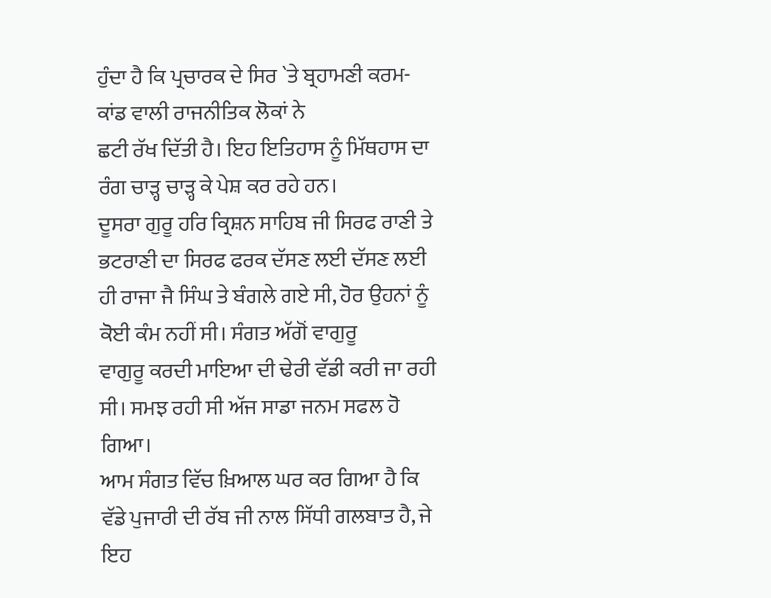ਹੁੰਦਾ ਹੈ ਕਿ ਪ੍ਰਚਾਰਕ ਦੇ ਸਿਰ `ਤੇ ਬ੍ਰਹਾਮਣੀ ਕਰਮ-ਕਾਂਡ ਵਾਲੀ ਰਾਜਨੀਤਿਕ ਲੋਕਾਂ ਨੇ
ਛਟੀ ਰੱਖ ਦਿੱਤੀ ਹੈ। ਇਹ ਇਤਿਹਾਸ ਨੂੰ ਮਿੱਥਹਾਸ ਦਾ ਰੰਗ ਚਾੜ੍ਹ ਚਾੜ੍ਹ ਕੇ ਪੇਸ਼ ਕਰ ਰਹੇ ਹਨ।
ਦੂਸਰਾ ਗੁਰੂ ਹਰਿ ਕ੍ਰਿਸ਼ਨ ਸਾਹਿਬ ਜੀ ਸਿਰਫ ਰਾਣੀ ਤੇ ਭਟਰਾਣੀ ਦਾ ਸਿਰਫ ਫਰਕ ਦੱਸਣ ਲਈ ਦੱਸਣ ਲਈ
ਹੀ ਰਾਜਾ ਜੈ ਸਿੰਘ ਤੇ ਬੰਗਲੇ ਗਏ ਸੀ, ਹੋਰ ਉਹਨਾਂ ਨੂੰ ਕੋਈ ਕੰਮ ਨਹੀਂ ਸੀ। ਸੰਗਤ ਅੱਗੋਂ ਵਾਗੁਰੂ
ਵਾਗੁਰੂ ਕਰਦੀ ਮਾਇਆ ਦੀ ਢੇਰੀ ਵੱਡੀ ਕਰੀ ਜਾ ਰਹੀ ਸੀ। ਸਮਝ ਰਹੀ ਸੀ ਅੱਜ ਸਾਡਾ ਜਨਮ ਸਫਲ ਹੋ ਗਿਆ।
ਆਮ ਸੰਗਤ ਵਿੱਚ ਖ਼ਿਆਲ ਘਰ ਕਰ ਗਿਆ ਹੈ ਕਿ ਵੱਡੇ ਪੁਜਾਰੀ ਦੀ ਰੱਬ ਜੀ ਨਾਲ ਸਿੱਧੀ ਗਲਬਾਤ ਹੈ, ਜੇ
ਇਹ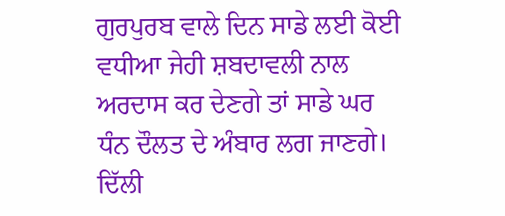ਗੁਰਪੁਰਬ ਵਾਲੇ ਦਿਨ ਸਾਡੇ ਲਈ ਕੋਈ ਵਧੀਆ ਜੇਹੀ ਸ਼ਬਦਾਵਲੀ ਨਾਲ ਅਰਦਾਸ ਕਰ ਦੇਣਗੇ ਤਾਂ ਸਾਡੇ ਘਰ
ਧੰਨ ਦੌਲਤ ਦੇ ਅੰਬਾਰ ਲਗ ਜਾਣਗੇ।
ਦਿੱਲੀ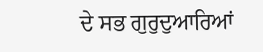ਦੇ ਸਭ ਗੁਰੁਦੁਆਰਿਆਂ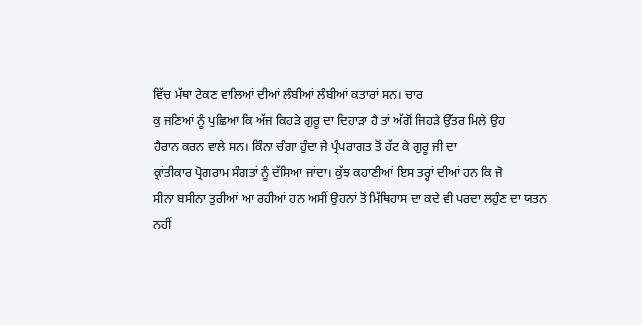ਵਿੱਚ ਮੱਥਾ ਟੇਕਣ ਵਾਲਿਆਂ ਦੀਆਂ ਲੰਬੀਆਂ ਲੰਬੀਆਂ ਕਤਾਰਾਂ ਸਨ। ਚਾਰ
ਕੁ ਜਣਿਆਂ ਨੂੰ ਪੁਛਿਆ ਕਿ ਅੱਜ ਕਿਹੜੇ ਗੁਰੂ ਦਾ ਦਿਹਾੜਾ ਹੈ ਤਾਂ ਅੱਗੋਂ ਜਿਹੜੇ ਉੱਤਰ ਮਿਲੇ ਉਹ
ਹੈਰਾਨ ਕਰਨ ਵਾਲੇ ਸਨ। ਕਿੰਨਾ ਚੰਗਾ ਹੁੰਦਾ ਜੇ ਪ੍ਰੰਪਰਾਗਤ ਤੋਂ ਹੱਟ ਕੇ ਗੁਰੂ ਜੀ ਦਾ
ਕ੍ਰਾਂਤੀਕਾਰ ਪ੍ਰੋਗਰਾਮ ਸੰਗਤਾਂ ਨੂੰ ਦੱਸਿਆ ਜਾਂਦਾ। ਕੁੱਝ ਕਹਾਣੀਆਂ ਇਸ ਤਰ੍ਹਾਂ ਦੀਆਂ ਹਨ ਕਿ ਜੋ
ਸੀਨਾ ਬਸੀਨਾ ਤੁਰੀਆਂ ਆ ਰਹੀਆਂ ਹਨ ਅਸੀਂ ਉਹਨਾਂ ਤੋਂ ਮਿੱਥਿਹਾਸ ਦਾ ਕਦੇ ਵੀ ਪਰਦਾ ਲਹੁੰਣ ਦਾ ਯਤਨ
ਨਹੀਂ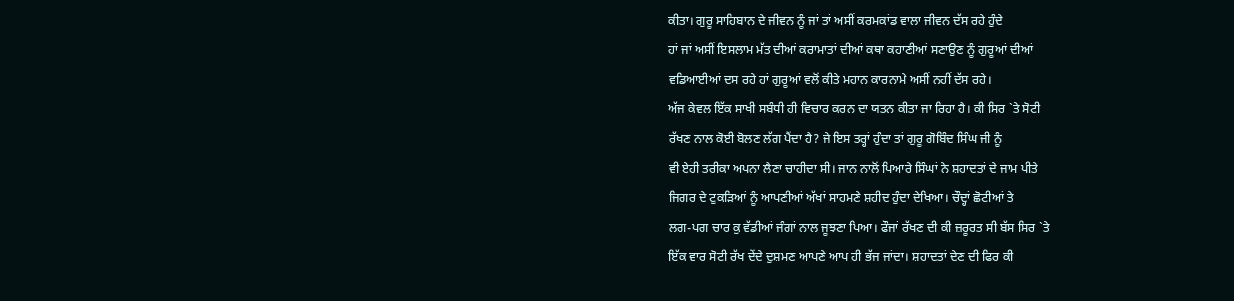ਕੀਤਾ। ਗੁਰੂ ਸਾਹਿਬਾਨ ਦੇ ਜੀਵਨ ਨੂੰ ਜਾਂ ਤਾਂ ਅਸੀਂ ਕਰਮਕਾਂਡ ਵਾਲਾ ਜੀਵਨ ਦੱਸ ਰਹੇ ਹੁੰਦੇ
ਹਾਂ ਜਾਂ ਅਸੀਂ ਇਸਲਾਮ ਮੱਤ ਦੀਆਂ ਕਰਾਮਾਤਾਂ ਦੀਆਂ ਕਥਾ ਕਹਾਣੀਆਂ ਸਣਾਉਣ ਨੂੰ ਗੁਰੂਆਂ ਦੀਆਂ
ਵਡਿਆਈਆਂ ਦਸ ਰਹੇ ਹਾਂ ਗੁਰੂਆਂ ਵਲੋਂ ਕੀਤੇ ਮਹਾਨ ਕਾਰਨਾਮੇ ਅਸੀਂ ਨਹੀਂ ਦੱਸ ਰਹੇ।
ਅੱਜ ਕੇਵਲ ਇੱਕ ਸਾਖੀ ਸਬੰਧੀ ਹੀ ਵਿਚਾਰ ਕਰਨ ਦਾ ਯਤਨ ਕੀਤਾ ਜਾ ਰਿਹਾ ਹੈ। ਕੀ ਸਿਰ `ਤੇ ਸੋਟੀ
ਰੱਖਣ ਨਾਲ ਕੋਈ ਬੋਲਣ ਲੱਗ ਪੈਂਦਾ ਹੈ? ਜੇ ਇਸ ਤਰ੍ਹਾਂ ਹੁੰਦਾ ਤਾਂ ਗੁਰੂ ਗੋਬਿੰਦ ਸਿੰਘ ਜੀ ਨੂੰ
ਵੀ ਏਹੀ ਤਰੀਕਾ ਅਪਨਾ ਲੈਣਾ ਚਾਹੀਦਾ ਸੀ। ਜਾਨ ਨਾਲੋਂ ਪਿਆਰੇ ਸਿੰਘਾਂ ਨੇ ਸ਼ਹਾਦਤਾਂ ਦੇ ਜਾਮ ਪੀਤੇ
ਜਿਗਰ ਦੇ ਟੁਕੜਿਆਂ ਨੂੰ ਆਪਣੀਆਂ ਅੱਖਾਂ ਸਾਹਮਣੇ ਸ਼ਹੀਦ ਹੁੰਦਾ ਦੇਖਿਆ। ਚੌਦ੍ਹਾਂ ਛੋਟੀਆਂ ਤੇ
ਲਗ-ਪਗ ਚਾਰ ਕੁ ਵੱਡੀਆਂ ਜੰਗਾਂ ਨਾਲ ਜੂਝਣਾ ਪਿਆ। ਫੌਜਾਂ ਰੱਖਣ ਦੀ ਕੀ ਜ਼ਰੂਰਤ ਸੀ ਬੱਸ ਸਿਰ `ਤੇ
ਇੱਕ ਵਾਰ ਸੋਟੀ ਰੱਖ ਦੇਂਦੇ ਦੁਸ਼ਮਣ ਆਪਣੇ ਆਪ ਹੀ ਭੱਜ ਜਾਂਦਾ। ਸ਼ਹਾਦਤਾਂ ਦੇਣ ਦੀ ਫਿਰ ਕੀ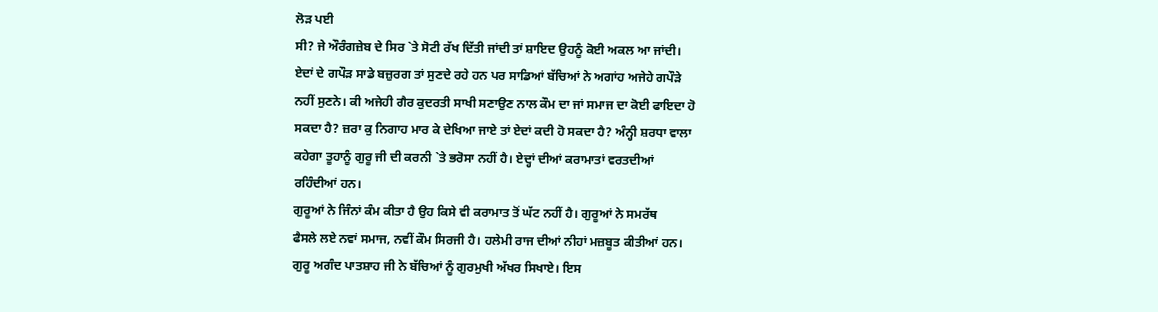ਲੋੜ ਪਈ
ਸੀ? ਜੇ ਔਰੰਗਜ਼ੇਬ ਦੇ ਸਿਰ `ਤੇ ਸੋਟੀ ਰੱਖ ਦਿੱਤੀ ਜਾਂਦੀ ਤਾਂ ਸ਼ਾਇਦ ਉਹਨੂੰ ਕੋਈ ਅਕਲ ਆ ਜਾਂਦੀ।
ਏਦਾਂ ਦੇ ਗਪੌੜ ਸਾਡੇ ਬਜ਼ੁਰਗ ਤਾਂ ਸੁਣਦੇ ਰਹੇ ਹਨ ਪਰ ਸਾਡਿਆਂ ਬੱਚਿਆਂ ਨੇ ਅਗਾਂਹ ਅਜੇਹੇ ਗਪੌੜੇ
ਨਹੀਂ ਸੁਣਨੇ। ਕੀ ਅਜੇਹੀ ਗੈਰ ਕੁਦਰਤੀ ਸਾਖੀ ਸਣਾਉਣ ਨਾਲ ਕੌਮ ਦਾ ਜਾਂ ਸਮਾਜ ਦਾ ਕੋਈ ਫਾਇਦਾ ਹੋ
ਸਕਦਾ ਹੈ? ਜ਼ਰਾ ਕੁ ਨਿਗਾਹ ਮਾਰ ਕੇ ਦੇਖਿਆ ਜਾਏ ਤਾਂ ਏਦਾਂ ਕਦੀ ਹੋ ਸਕਦਾ ਹੈ? ਅੰਨ੍ਹੀ ਸ਼ਰਧਾ ਵਾਲਾ
ਕਹੇਗਾ ਤੂਹਾਨੂੰ ਗੁਰੂ ਜੀ ਦੀ ਕਰਨੀ `ਤੇ ਭਰੋਸਾ ਨਹੀਂ ਹੈ। ਏਦ੍ਹਾਂ ਦੀਆਂ ਕਰਾਮਾਤਾਂ ਵਰਤਦੀਆਂ
ਰਹਿੰਦੀਆਂ ਹਨ।
ਗੁਰੂਆਂ ਨੇ ਜਿੰਨਾਂ ਕੰਮ ਕੀਤਾ ਹੈ ਉਹ ਕਿਸੇ ਵੀ ਕਰਾਮਾਤ ਤੋਂ ਘੱਟ ਨਹੀਂ ਹੈ। ਗੁਰੂਆਂ ਨੇ ਸਮਰੱਥ
ਫੈਸਲੇ ਲਏ ਨਵਾਂ ਸਮਾਜ, ਨਵੀਂ ਕੌਮ ਸਿਰਜੀ ਹੈ। ਹਲੇਮੀ ਰਾਜ ਦੀਆਂ ਨੀਹਾਂ ਮਜ਼ਬੂਤ ਕੀਤੀਆਂ ਹਨ।
ਗੁਰੂ ਅਗੰਦ ਪਾਤਸ਼ਾਹ ਜੀ ਨੇ ਬੱਚਿਆਂ ਨੂੰ ਗੁਰਮੁਖੀ ਅੱਖਰ ਸਿਖਾਏ। ਇਸ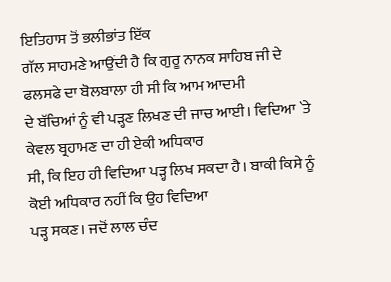ਇਤਿਹਾਸ ਤੋਂ ਭਲੀਭਾਂਤ ਇੱਕ
ਗੱਲ ਸਾਹਮਣੇ ਆਉਂਦੀ ਹੈ ਕਿ ਗੁਰੂ ਨਾਨਕ ਸਾਹਿਬ ਜੀ ਦੇ ਫਲਸਫੇ ਦਾ ਬੋਲਬਾਲਾ ਹੀ ਸੀ ਕਿ ਆਮ ਆਦਮੀ
ਦੇ ਬੱਚਿਆਂ ਨੂੰ ਵੀ ਪੜ੍ਹਣ ਲਿਖਣ ਦੀ ਜਾਚ ਆਈ। ਵਿਦਿਆ `ਤੇ ਕੇਵਲ ਬ੍ਰਹਾਮਣ ਦਾ ਹੀ ਏਕੀ ਅਧਿਕਾਰ
ਸੀ, ਕਿ ਇਹ ਹੀ ਵਿਦਿਆ ਪੜ੍ਹ ਲਿਖ ਸਕਦਾ ਹੈ। ਬਾਕੀ ਕਿਸੇ ਨੂੰ ਕੋਈ ਅਧਿਕਾਰ ਨਹੀਂ ਕਿ ਉਹ ਵਿਦਿਆ
ਪੜ੍ਹ ਸਕਣ। ਜਦੋਂ ਲਾਲ ਚੰਦ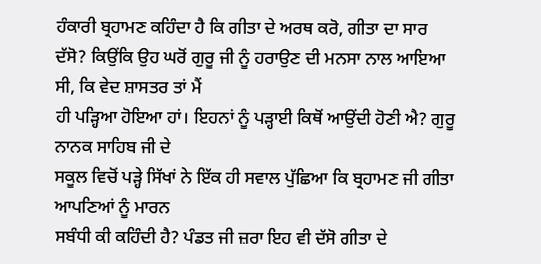ਹੰਕਾਰੀ ਬ੍ਰਹਾਮਣ ਕਹਿੰਦਾ ਹੈ ਕਿ ਗੀਤਾ ਦੇ ਅਰਥ ਕਰੋ, ਗੀਤਾ ਦਾ ਸਾਰ
ਦੱਸੋ? ਕਿਉਂਕਿ ਉਹ ਘਰੋਂ ਗੁਰੂ ਜੀ ਨੂੰ ਹਰਾਉਣ ਦੀ ਮਨਸਾ ਨਾਲ ਆਇਆ ਸੀ, ਕਿ ਵੇਦ ਸ਼ਾਸਤਰ ਤਾਂ ਮੈਂ
ਹੀ ਪੜ੍ਹਿਆ ਹੋਇਆ ਹਾਂ। ਇਹਨਾਂ ਨੂੰ ਪੜ੍ਹਾਈ ਕਿਥੋਂ ਆਉਂਦੀ ਹੋਣੀ ਐ? ਗੁਰੂ ਨਾਨਕ ਸਾਹਿਬ ਜੀ ਦੇ
ਸਕੂਲ ਵਿਚੋਂ ਪੜ੍ਹੇ ਸਿੱਖਾਂ ਨੇ ਇੱਕ ਹੀ ਸਵਾਲ ਪੁੱਛਿਆ ਕਿ ਬ੍ਰਹਾਮਣ ਜੀ ਗੀਤਾ ਆਪਣਿਆਂ ਨੂੰ ਮਾਰਨ
ਸਬੰਧੀ ਕੀ ਕਹਿੰਦੀ ਹੈ? ਪੰਡਤ ਜੀ ਜ਼ਰਾ ਇਹ ਵੀ ਦੱਸੋ ਗੀਤਾ ਦੇ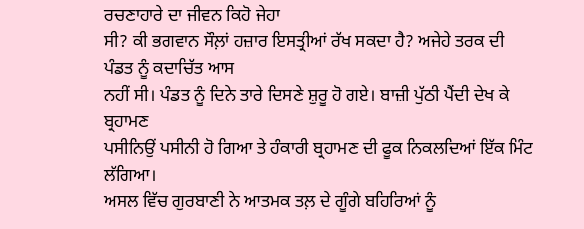ਰਚਣਾਹਾਰੇ ਦਾ ਜੀਵਨ ਕਿਹੋ ਜੇਹਾ
ਸੀ? ਕੀ ਭਗਵਾਨ ਸੌਲ਼ਾਂ ਹਜ਼ਾਰ ਇਸਤ੍ਰੀਆਂ ਰੱਖ ਸਕਦਾ ਹੈ? ਅਜੇਹੇ ਤਰਕ ਦੀ ਪੰਡਤ ਨੂੰ ਕਦਾਚਿੱਤ ਆਸ
ਨਹੀਂ ਸੀ। ਪੰਡਤ ਨੂੰ ਦਿਨੇ ਤਾਰੇ ਦਿਸਣੇ ਸ਼ੁਰੂ ਹੋ ਗਏ। ਬਾਜ਼ੀ ਪੁੱਠੀ ਪੈਂਦੀ ਦੇਖ ਕੇ ਬ੍ਰਹਾਮਣ
ਪਸੀਨਿਉਂ ਪਸੀਨੀ ਹੋ ਗਿਆ ਤੇ ਹੰਕਾਰੀ ਬ੍ਰਹਾਮਣ ਦੀ ਫੂਕ ਨਿਕਲਦਿਆਂ ਇੱਕ ਮਿੰਟ ਲੱਗਿਆ।
ਅਸਲ ਵਿੱਚ ਗੁਰਬਾਣੀ ਨੇ ਆਤਮਕ ਤਲ਼ ਦੇ ਗੂੰਗੇ ਬਹਿਰਿਆਂ ਨੂੰ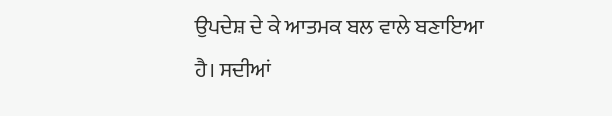ਉਪਦੇਸ਼ ਦੇ ਕੇ ਆਤਮਕ ਬਲ ਵਾਲੇ ਬਣਾਇਆ
ਹੈ। ਸਦੀਆਂ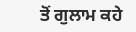ਤੋਂ ਗੁਲਾਮ ਕਹੇ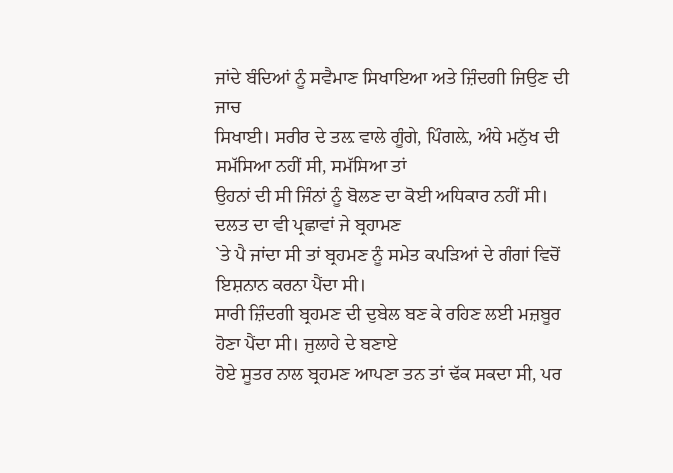ਜਾਂਦੇ ਬੰਦਿਆਂ ਨੂੰ ਸਵੈਮਾਣ ਸਿਖਾਇਆ ਅਤੇ ਜ਼ਿੰਦਗੀ ਜਿਉਣ ਦੀ ਜਾਚ
ਸਿਖਾਈ। ਸਰੀਰ ਦੇ ਤਲ਼ ਵਾਲੇ ਗੂੰਗੇ, ਪਿੰਗਲ਼ੇ, ਅੰਧੇ ਮਨੁੱਖ ਦੀ ਸਮੱਸਿਆ ਨਹੀਂ ਸੀ, ਸਮੱਸਿਆ ਤਾਂ
ਉਹਨਾਂ ਦੀ ਸੀ ਜਿੰਨਾਂ ਨੂੰ ਬੋਲਣ ਦਾ ਕੋਈ ਅਧਿਕਾਰ ਨਹੀਂ ਸੀ। ਦਲਤ ਦਾ ਵੀ ਪ੍ਰਛਾਵਾਂ ਜੇ ਬ੍ਰਹਾਮਣ
`ਤੇ ਪੈ ਜਾਂਦਾ ਸੀ ਤਾਂ ਬ੍ਰਹਮਣ ਨੂੰ ਸਮੇਤ ਕਪੜਿਆਂ ਦੇ ਗੰਗਾਂ ਵਿਚੋਂ ਇਸ਼ਨਾਨ ਕਰਨਾ ਪੈਂਦਾ ਸੀ।
ਸਾਰੀ ਜ਼ਿੰਦਗੀ ਬ੍ਰਹਮਣ ਦੀ ਦੁਬੇਲ ਬਣ ਕੇ ਰਹਿਣ ਲਈ ਮਜ਼ਬੂਰ ਹੋਣਾ ਪੈਂਦਾ ਸੀ। ਜੁਲਾਹੇ ਦੇ ਬਣਾਏ
ਹੋਏ ਸੂਤਰ ਨਾਲ ਬ੍ਰਹਮਣ ਆਪਣਾ ਤਨ ਤਾਂ ਢੱਕ ਸਕਦਾ ਸੀ, ਪਰ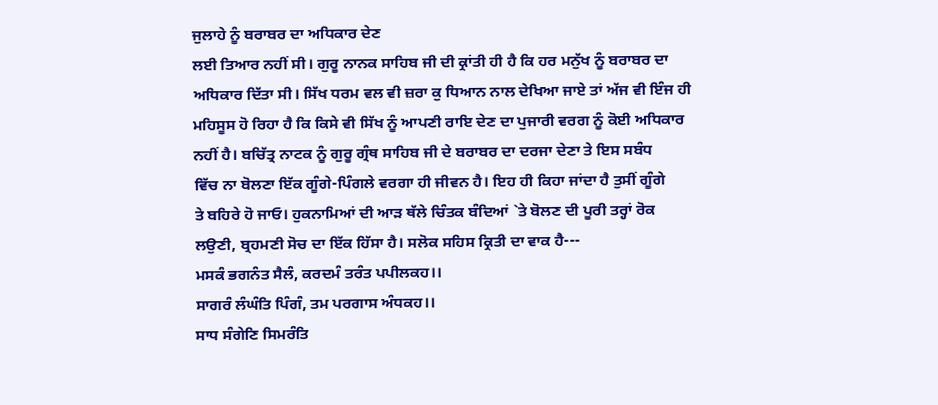ਜੁਲਾਹੇ ਨੂੰ ਬਰਾਬਰ ਦਾ ਅਧਿਕਾਰ ਦੇਣ
ਲਈ ਤਿਆਰ ਨਹੀਂ ਸੀ। ਗੁਰੂ ਨਾਨਕ ਸਾਹਿਬ ਜੀ ਦੀ ਕ੍ਰਾਂਤੀ ਹੀ ਹੈ ਕਿ ਹਰ ਮਨੁੱਖ ਨੂੰ ਬਰਾਬਰ ਦਾ
ਅਧਿਕਾਰ ਦਿੱਤਾ ਸੀ। ਸਿੱਖ ਧਰਮ ਵਲ ਵੀ ਜ਼ਰਾ ਕੁ ਧਿਆਨ ਨਾਲ ਦੇਖਿਆ ਜਾਏ ਤਾਂ ਅੱਜ ਵੀ ਇੰਜ ਹੀ
ਮਹਿਸੂਸ ਹੋ ਰਿਹਾ ਹੈ ਕਿ ਕਿਸੇ ਵੀ ਸਿੱਖ ਨੂੰ ਆਪਣੀ ਰਾਇ ਦੇਣ ਦਾ ਪੁਜਾਰੀ ਵਰਗ ਨੂੰ ਕੋਈ ਅਧਿਕਾਰ
ਨਹੀਂ ਹੈ। ਬਚਿੱਤ੍ਰ ਨਾਟਕ ਨੂੰ ਗੁਰੂ ਗ੍ਰੰਥ ਸਾਹਿਬ ਜੀ ਦੇ ਬਰਾਬਰ ਦਾ ਦਰਜਾ ਦੇਣਾ ਤੇ ਇਸ ਸਬੰਧ
ਵਿੱਚ ਨਾ ਬੋਲਣਾ ਇੱਕ ਗੂੰਗੇ-ਪਿੰਗਲੇ ਵਰਗਾ ਹੀ ਜੀਵਨ ਹੈ। ਇਹ ਹੀ ਕਿਹਾ ਜਾਂਦਾ ਹੈ ਤੁਸੀਂ ਗੂੰਗੇ
ਤੇ ਬਹਿਰੇ ਹੋ ਜਾਓ। ਹੁਕਨਾਮਿਆਂ ਦੀ ਆੜ ਥੱਲੇ ਚਿੰਤਕ ਬੰਦਿਆਂ `ਤੇ ਬੋਲਣ ਦੀ ਪੂਰੀ ਤਰ੍ਹਾਂ ਰੋਕ
ਲਉਣੀ, ਬ੍ਰਹਮਣੀ ਸੋਚ ਦਾ ਇੱਕ ਹਿੱਸਾ ਹੈ। ਸਲੋਕ ਸਹਿਸ ਕ੍ਰਿਤੀ ਦਾ ਵਾਕ ਹੈ---
ਮਸਕੰ ਭਗਨੰਤ ਸੈਲੰ, ਕਰਦਮੰ ਤਰੰਤ ਪਪੀਲਕਹ।।
ਸਾਗਰੰ ਲੰਘੰਤਿ ਪਿੰਗੰ, ਤਮ ਪਰਗਾਸ ਅੰਧਕਹ।।
ਸਾਧ ਸੰਗੇਣਿ ਸਿਮਰੰਤਿ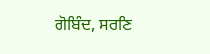ਗੋਬਿੰਦ, ਸਰਣਿ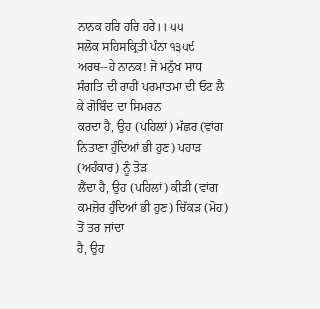ਨਾਨਕ ਹਰਿ ਹਰਿ ਹਰੇ।। ੫੫
ਸਲੋਕ ਸਹਿਸਕ੍ਰਿਤੀ ਪੰਨਾ ੧੩੫੯
ਅਰਥ--ਹੇ ਨਾਨਕ! ਜੋ ਮਨੁੱਖ ਸਾਧ ਸੰਗਤਿ ਦੀ ਰਾਹੀਂ ਪਰਮਾਤਮਾ ਦੀ ਓਟ ਲੈ ਕੇ ਗੋਬਿੰਦ ਦਾ ਸਿਮਰਨ
ਕਰਦਾ ਹੈ, ਉਹ (ਪਹਿਲਾਂ) ਮੱਛਰ (ਵਾਂਗ ਨਿਤਾਣਾ ਹੁੰਦਿਆਂ ਭੀ ਹੁਣ) ਪਹਾੜ (ਅਹੰਕਾਰ) ਨੂੰ ਤੋੜ
ਲੈਂਦਾ ਹੈ, ਉਹ (ਪਹਿਲਾਂ) ਕੀੜੀ (ਵਾਂਗ ਕਮਜ਼ੋਰ ਹੁੰਦਿਆਂ ਭੀ ਹੁਣ) ਚਿੱਕੜ (ਮੋਹ) ਤੋਂ ਤਰ ਜਾਂਦਾ
ਹੈ, ਉਹ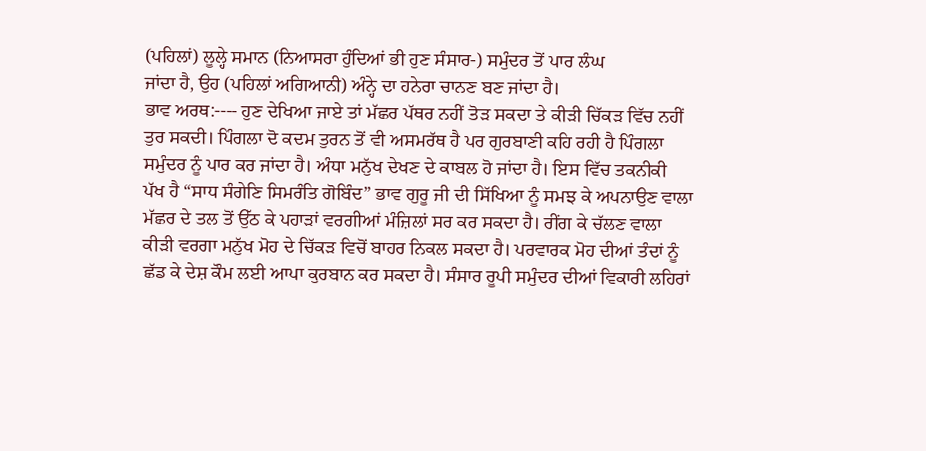(ਪਹਿਲਾਂ) ਲੂਲ੍ਹੇ ਸਮਾਨ (ਨਿਆਸਰਾ ਹੁੰਦਿਆਂ ਭੀ ਹੁਣ ਸੰਸਾਰ-) ਸਮੁੰਦਰ ਤੋਂ ਪਾਰ ਲੰਘ
ਜਾਂਦਾ ਹੈ, ਉਹ (ਪਹਿਲਾਂ ਅਗਿਆਨੀ) ਅੰਨ੍ਹੇ ਦਾ ਹਨੇਰਾ ਚਾਨਣ ਬਣ ਜਾਂਦਾ ਹੈ।
ਭਾਵ ਅਰਥ:---- ਹੁਣ ਦੇਖਿਆ ਜਾਏ ਤਾਂ ਮੱਛਰ ਪੱਥਰ ਨਹੀਂ ਤੋੜ ਸਕਦਾ ਤੇ ਕੀੜੀ ਚਿੱਕੜ ਵਿੱਚ ਨਹੀਂ
ਤੁਰ ਸਕਦੀ। ਪਿੰਗਲਾ ਦੋ ਕਦਮ ਤੁਰਨ ਤੋਂ ਵੀ ਅਸਮਰੱਥ ਹੈ ਪਰ ਗੁਰਬਾਣੀ ਕਹਿ ਰਹੀ ਹੈ ਪਿੰਗਲਾ
ਸਮੁੰਦਰ ਨੂੰ ਪਾਰ ਕਰ ਜਾਂਦਾ ਹੈ। ਅੰਧਾ ਮਨੁੱਖ ਦੇਖਣ ਦੇ ਕਾਬਲ ਹੋ ਜਾਂਦਾ ਹੈ। ਇਸ ਵਿੱਚ ਤਕਨੀਕੀ
ਪੱਖ ਹੈ “ਸਾਧ ਸੰਗੇਣਿ ਸਿਮਰੰਤਿ ਗੋਬਿੰਦ” ਭਾਵ ਗੁਰੂ ਜੀ ਦੀ ਸਿੱਖਿਆ ਨੂੰ ਸਮਝ ਕੇ ਅਪਨਾਉਣ ਵਾਲਾ
ਮੱਛਰ ਦੇ ਤਲ ਤੋਂ ਉੱਠ ਕੇ ਪਹਾੜਾਂ ਵਰਗੀਆਂ ਮੰਜ਼ਿਲਾਂ ਸਰ ਕਰ ਸਕਦਾ ਹੈ। ਰੀਂਗ ਕੇ ਚੱਲਣ ਵਾਲਾ
ਕੀੜੀ ਵਰਗਾ ਮਨੁੱਖ ਮੋਹ ਦੇ ਚਿੱਕੜ ਵਿਚੋਂ ਬਾਹਰ ਨਿਕਲ ਸਕਦਾ ਹੈ। ਪਰਵਾਰਕ ਮੋਹ ਦੀਆਂ ਤੰਦਾਂ ਨੂੰ
ਛੱਡ ਕੇ ਦੇਸ਼ ਕੌਮ ਲਈ ਆਪਾ ਕੁਰਬਾਨ ਕਰ ਸਕਦਾ ਹੈ। ਸੰਸਾਰ ਰੂਪੀ ਸਮੁੰਦਰ ਦੀਆਂ ਵਿਕਾਰੀ ਲਹਿਰਾਂ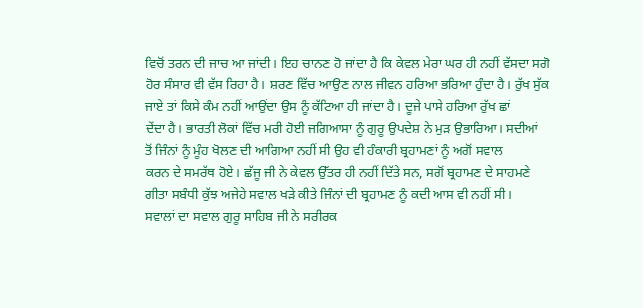ਵਿਚੋਂ ਤਰਨ ਦੀ ਜਾਚ ਆ ਜਾਂਦੀ। ਇਹ ਚਾਨਣ ਹੋ ਜਾਂਦਾ ਹੈ ਕਿ ਕੇਵਲ ਮੇਰਾ ਘਰ ਹੀ ਨਹੀਂ ਵੱਸਦਾ ਸਗੋ
ਹੋਰ ਸੰਸਾਰ ਵੀ ਵੱਸ ਰਿਹਾ ਹੈ। ਸ਼ਰਣ ਵਿੱਚ ਆਉਣ ਨਾਲ ਜੀਵਨ ਹਰਿਆ ਭਰਿਆ ਹੁੰਦਾ ਹੈ। ਰੁੱਖ ਸੁੱਕ
ਜਾਏ ਤਾਂ ਕਿਸੇ ਕੰਮ ਨਹੀਂ ਆਉਂਦਾ ਉਸ ਨੂੰ ਕੱਟਿਆ ਹੀ ਜਾਂਦਾ ਹੈ। ਦੂਜੇ ਪਾਸੇ ਹਰਿਆ ਰੁੱਖ ਛਾਂ
ਦੇਂਦਾ ਹੈ। ਭਾਰਤੀ ਲੋਕਾਂ ਵਿੱਚ ਮਰੀ ਹੋਈ ਜਗਿਆਸਾ ਨੂੰ ਗੁਰੂ ਉਪਦੇਸ਼ ਨੇ ਮੁੜ ਉਭਾਰਿਆ। ਸਦੀਆਂ
ਤੋਂ ਜਿੰਨਾਂ ਨੂੰ ਮੂੰਹ ਖੋਲਣ ਦੀ ਆਗਿਆ ਨਹੀਂ ਸੀ ਉਹ ਵੀ ਹੰਕਾਰੀ ਬ੍ਰਹਾਮਣਾਂ ਨੂੰ ਅਗੋਂ ਸਵਾਲ
ਕਰਨ ਦੇ ਸਮਰੱਥ ਹੋਏ। ਛੱਜੂ ਜੀ ਨੇ ਕੇਵਲ ਉੱਤਰ ਹੀ ਨਹੀਂ ਦਿੱਤੇ ਸਨ, ਸਗੋਂ ਬ੍ਰਹਾਮਣ ਦੇ ਸਾਹਮਣੇ
ਗੀਤਾ ਸਬੰਧੀ ਕੁੱਝ ਅਜੇਹੇ ਸਵਾਲ ਖੜੇ ਕੀਤੇ ਜਿੰਨਾਂ ਦੀ ਬ੍ਰਹਾਮਣ ਨੂੰ ਕਦੀ ਆਸ ਵੀ ਨਹੀਂ ਸੀ।
ਸਵਾਲਾਂ ਦਾ ਸਵਾਲ ਗੁਰੂ ਸਾਹਿਬ ਜੀ ਨੇ ਸਰੀਰਕ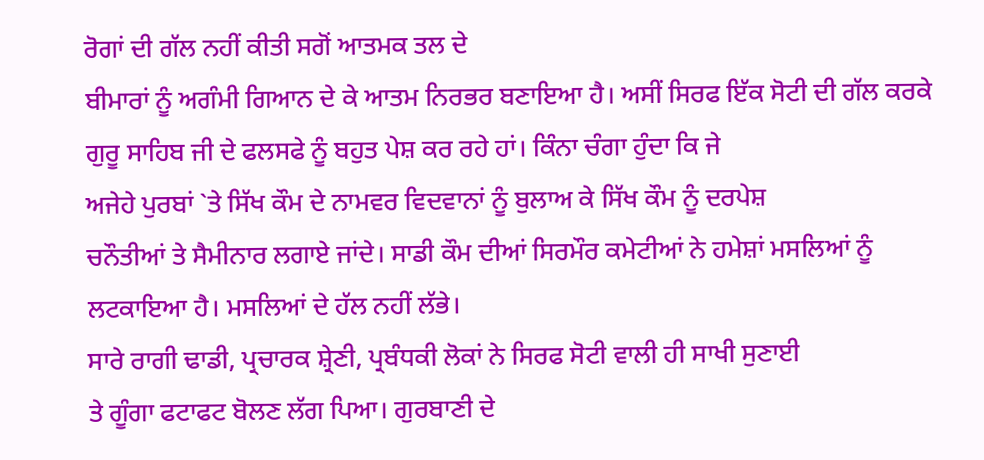ਰੋਗਾਂ ਦੀ ਗੱਲ ਨਹੀਂ ਕੀਤੀ ਸਗੋਂ ਆਤਮਕ ਤਲ ਦੇ
ਬੀਮਾਰਾਂ ਨੂੰ ਅਗੰਮੀ ਗਿਆਨ ਦੇ ਕੇ ਆਤਮ ਨਿਰਭਰ ਬਣਾਇਆ ਹੈ। ਅਸੀਂ ਸਿਰਫ ਇੱਕ ਸੋਟੀ ਦੀ ਗੱਲ ਕਰਕੇ
ਗੁਰੂ ਸਾਹਿਬ ਜੀ ਦੇ ਫਲਸਫੇ ਨੂੰ ਬਹੁਤ ਪੇਸ਼ ਕਰ ਰਹੇ ਹਾਂ। ਕਿੰਨਾ ਚੰਗਾ ਹੁੰਦਾ ਕਿ ਜੇ
ਅਜੇਹੇ ਪੁਰਬਾਂ `ਤੇ ਸਿੱਖ ਕੌਮ ਦੇ ਨਾਮਵਰ ਵਿਦਵਾਨਾਂ ਨੂੰ ਬੁਲਾਅ ਕੇ ਸਿੱਖ ਕੌਮ ਨੂੰ ਦਰਪੇਸ਼
ਚਨੌਤੀਆਂ ਤੇ ਸੈਮੀਨਾਰ ਲਗਾਏ ਜਾਂਦੇ। ਸਾਡੀ ਕੌਮ ਦੀਆਂ ਸਿਰਮੌਰ ਕਮੇਟੀਆਂ ਨੇ ਹਮੇਸ਼ਾਂ ਮਸਲਿਆਂ ਨੂੰ
ਲਟਕਾਇਆ ਹੈ। ਮਸਲਿਆਂ ਦੇ ਹੱਲ ਨਹੀਂ ਲੱਭੇ।
ਸਾਰੇ ਰਾਗੀ ਢਾਡੀ, ਪ੍ਰਚਾਰਕ ਸ਼੍ਰੇਣੀ, ਪ੍ਰਬੰਧਕੀ ਲੋਕਾਂ ਨੇ ਸਿਰਫ ਸੋਟੀ ਵਾਲੀ ਹੀ ਸਾਖੀ ਸੁਣਾਈ
ਤੇ ਗੂੰਗਾ ਫਟਾਫਟ ਬੋਲਣ ਲੱਗ ਪਿਆ। ਗੁਰਬਾਣੀ ਦੇ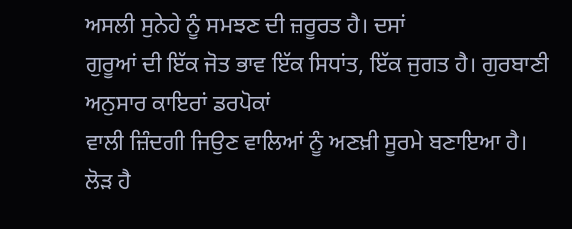ਅਸਲੀ ਸੁਨੇਹੇ ਨੂੰ ਸਮਝਣ ਦੀ ਜ਼ਰੂਰਤ ਹੈ। ਦਸਾਂ
ਗੁਰੂਆਂ ਦੀ ਇੱਕ ਜੋਤ ਭਾਵ ਇੱਕ ਸਿਧਾਂਤ, ਇੱਕ ਜੁਗਤ ਹੈ। ਗੁਰਬਾਣੀ ਅਨੁਸਾਰ ਕਾਇਰਾਂ ਡਰਪੋਕਾਂ
ਵਾਲੀ ਜ਼ਿੰਦਗੀ ਜਿਉਣ ਵਾਲਿਆਂ ਨੂੰ ਅਣਖ਼ੀ ਸੂਰਮੇ ਬਣਾਇਆ ਹੈ। ਲੋੜ ਹੈ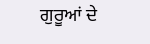ਗੁਰੂਆਂ ਦੇ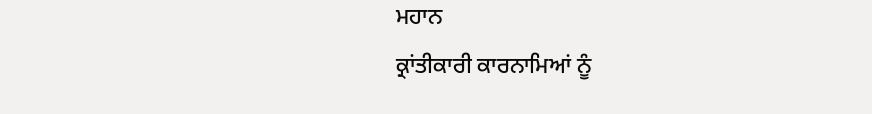ਮਹਾਨ
ਕ੍ਰਾਂਤੀਕਾਰੀ ਕਾਰਨਾਮਿਆਂ ਨੂੰ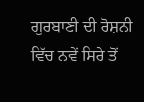ਗੁਰਬਾਣੀ ਦੀ ਰੋਸ਼ਨੀ ਵਿੱਚ ਨਵੇਂ ਸਿਰੇ ਤੋਂ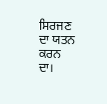ਸਿਰਜਣ ਦਾ ਯਤਨ ਕਰਨ
ਦਾ।